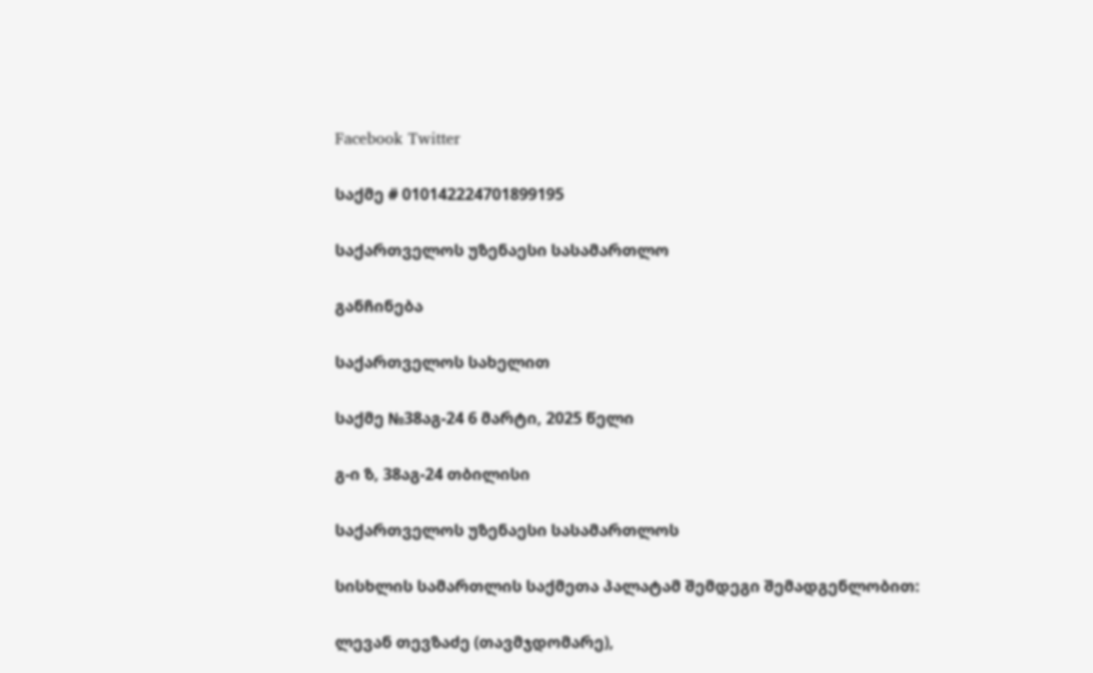Facebook Twitter

საქმე # 010142224701899195

საქართველოს უზენაესი სასამართლო

განჩინება

საქართველოს სახელით

საქმე №38აგ-24 6 მარტი, 2025 წელი

გ-ი ზ, 38აგ-24 თბილისი

საქართველოს უზენაესი სასამართლოს

სისხლის სამართლის საქმეთა პალატამ შემდეგი შემადგენლობით:

ლევან თევზაძე (თავმჯდომარე),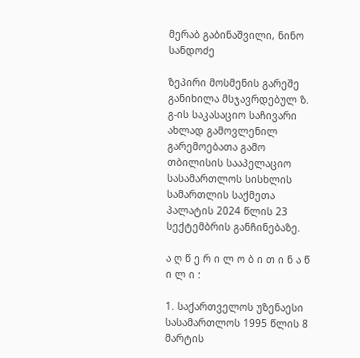მერაბ გაბინაშვილი, ნინო სანდოძე

ზეპირი მოსმენის გარეშე განიხილა მსჯავრდებულ ზ. გ-ის საკასაციო საჩივარი ახლად გამოვლენილ გარემოებათა გამო თბილისის სააპელაციო სასამართლოს სისხლის სამართლის საქმეთა პალატის 2024 წლის 23 სექტემბრის განჩინებაზე.

ა ღ წ ე რ ი ლ ო ბ ი თ ი ნ ა წ ი ლ ი :

1. საქართველოს უზენაესი სასამართლოს 1995 წლის 8 მარტის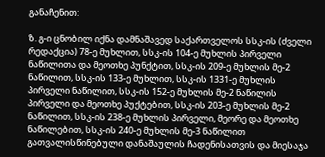განაჩენით:

ზ. გ-ი ცნობილ იქნა დამნაშავედ საქართველოს სსკ-ის (ძველი რედაქცია) 78-ე მუხლით, სსკ-ის 104-ე მუხლის პირველი ნაწილითა და მეოთხე პუნქტით, სსკ-ის 209-ე მუხლის მე-2 ნაწილით, სსკ-ის 133-ე მუხლით, სსკ-ის 1331-ე მუხლის პირველი ნაწილით, სსკ-ის 152-ე მუხლის მე-2 ნაწილის პირველი და მეოთხე პუქტებით, სსკ-ის 203-ე მუხლის მე-2 ნაწილით, სსკ-ის 238-ე მუხლის პირველი, მეორე და მეოთხე ნაწილებით, სსკ-ის 240-ე მუხლის მე-3 ნაწილით გათვალისწინებული დანაშაულის ჩადენისათვის და მიესაჯა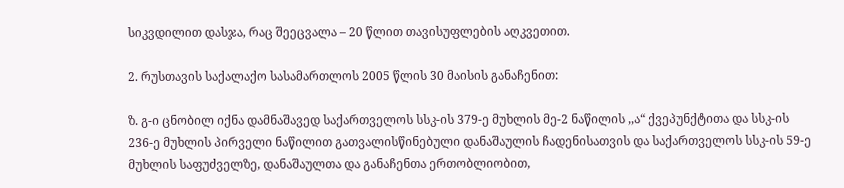სიკვდილით დასჯა, რაც შეეცვალა – 20 წლით თავისუფლების აღკვეთით.

2. რუსთავის საქალაქო სასამართლოს 2005 წლის 30 მაისის განაჩენით:

ზ. გ-ი ცნობილ იქნა დამნაშავედ საქართველოს სსკ-ის 379-ე მუხლის მე-2 ნაწილის ,,ა“ ქვეპუნქტითა და სსკ-ის 236-ე მუხლის პირველი ნაწილით გათვალისწინებული დანაშაულის ჩადენისათვის და საქართველოს სსკ-ის 59-ე მუხლის საფუძველზე, დანაშაულთა და განაჩენთა ერთობლიობით,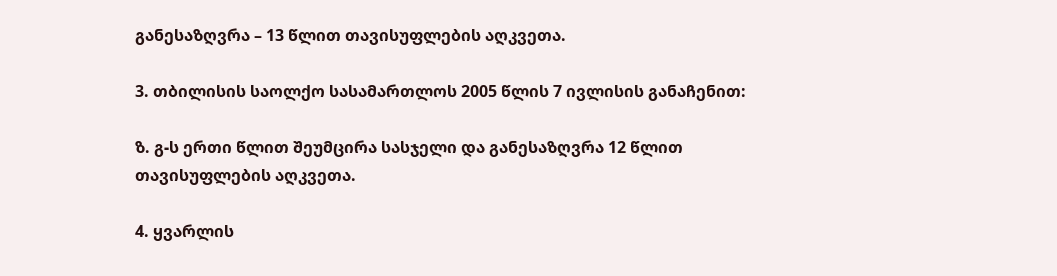განესაზღვრა – 13 წლით თავისუფლების აღკვეთა.

3. თბილისის საოლქო სასამართლოს 2005 წლის 7 ივლისის განაჩენით:

ზ. გ-ს ერთი წლით შეუმცირა სასჯელი და განესაზღვრა 12 წლით თავისუფლების აღკვეთა.

4. ყვარლის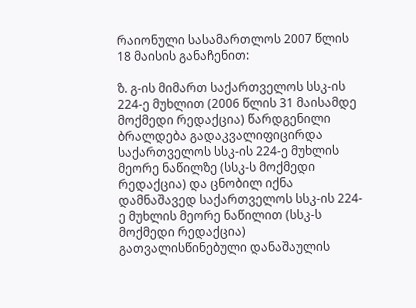რაიონული სასამართლოს 2007 წლის 18 მაისის განაჩენით:

ზ. გ-ის მიმართ საქართველოს სსკ-ის 224-ე მუხლით (2006 წლის 31 მაისამდე მოქმედი რედაქცია) წარდგენილი ბრალდება გადაკვალიფიცირდა საქართველოს სსკ-ის 224-ე მუხლის მეორე ნაწილზე (სსკ-ს მოქმედი რედაქცია) და ცნობილ იქნა დამნაშავედ საქართველოს სსკ-ის 224-ე მუხლის მეორე ნაწილით (სსკ-ს მოქმედი რედაქცია) გათვალისწინებული დანაშაულის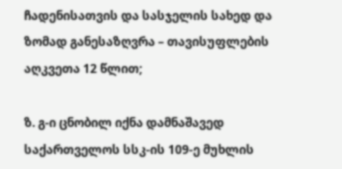ჩადენისათვის და სასჯელის სახედ და ზომად განესაზღვრა – თავისუფლების აღკვეთა 12 წლით;

ზ. გ-ი ცნობილ იქნა დამნაშავედ საქართველოს სსკ-ის 109-ე მუხლის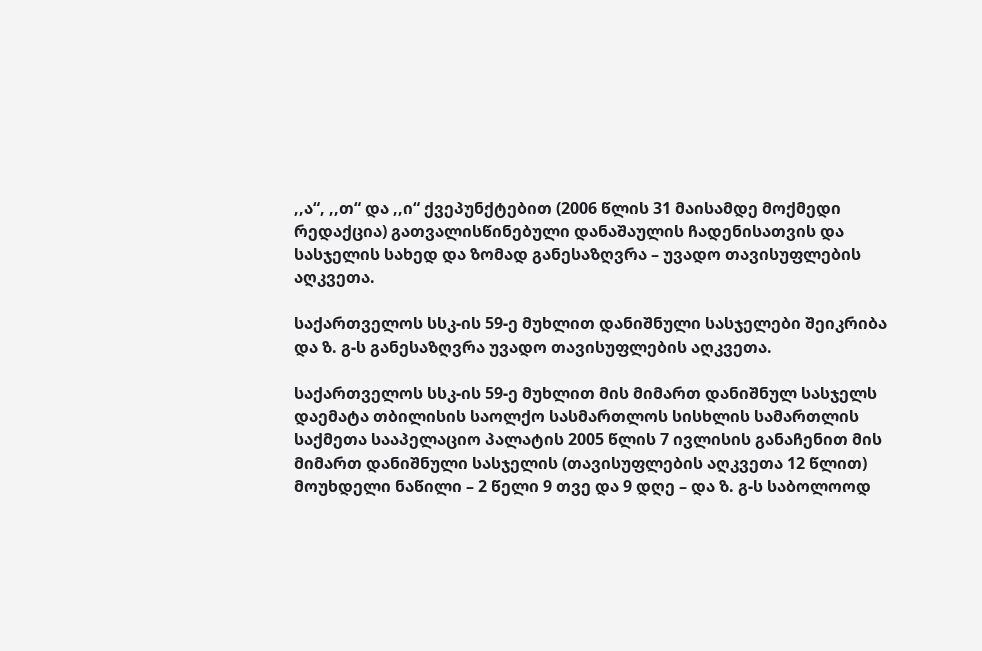,,ა“, ,,თ“ და ,,ი“ ქვეპუნქტებით (2006 წლის 31 მაისამდე მოქმედი რედაქცია) გათვალისწინებული დანაშაულის ჩადენისათვის და სასჯელის სახედ და ზომად განესაზღვრა – უვადო თავისუფლების აღკვეთა.

საქართველოს სსკ-ის 59-ე მუხლით დანიშნული სასჯელები შეიკრიბა და ზ. გ-ს განესაზღვრა უვადო თავისუფლების აღკვეთა.

საქართველოს სსკ-ის 59-ე მუხლით მის მიმართ დანიშნულ სასჯელს დაემატა თბილისის საოლქო სასმართლოს სისხლის სამართლის საქმეთა სააპელაციო პალატის 2005 წლის 7 ივლისის განაჩენით მის მიმართ დანიშნული სასჯელის (თავისუფლების აღკვეთა 12 წლით) მოუხდელი ნაწილი – 2 წელი 9 თვე და 9 დღე – და ზ. გ-ს საბოლოოდ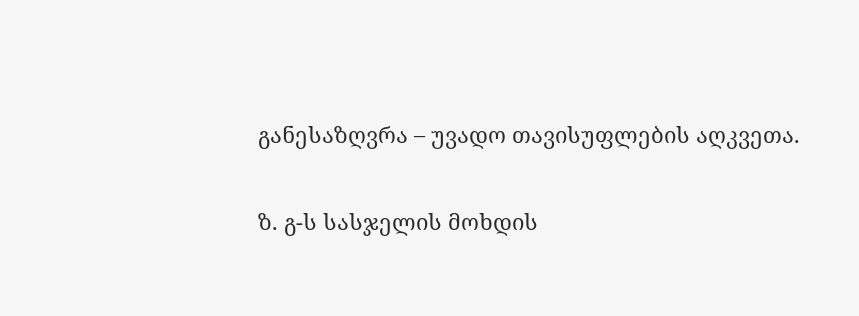განესაზღვრა – უვადო თავისუფლების აღკვეთა.

ზ. გ-ს სასჯელის მოხდის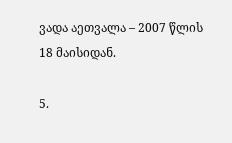ვადა აეთვალა – 2007 წლის 18 მაისიდან.

5.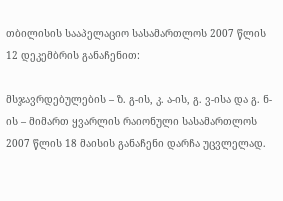თბილისის სააპელაციო სასამართლოს 2007 წლის 12 დეკემბრის განაჩენით:

მსჯავრდებულების – ზ. გ-ის, კ. ა-ის, გ. ვ-ისა და გ. ნ-ის – მიმართ ყვარლის რაიონული სასამართლოს 2007 წლის 18 მაისის განაჩენი დარჩა უცვლელად.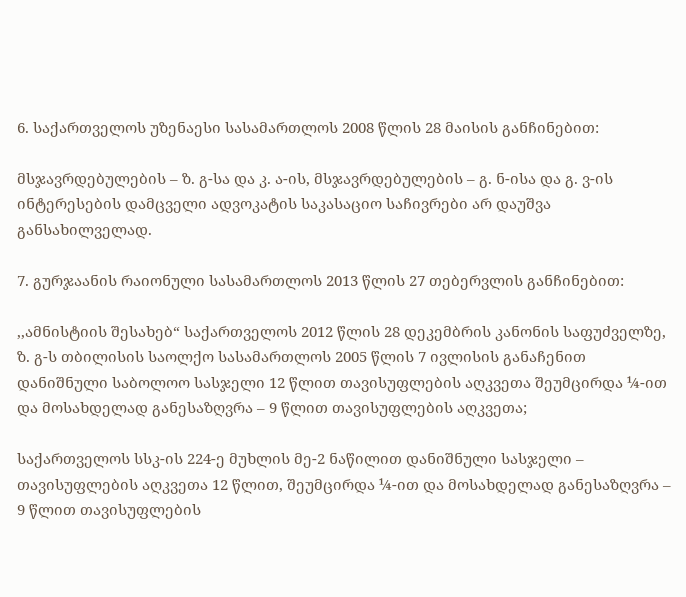6. საქართველოს უზენაესი სასამართლოს 2008 წლის 28 მაისის განჩინებით:

მსჯავრდებულების – ზ. გ-სა და კ. ა-ის, მსჯავრდებულების – გ. ნ-ისა და გ. ვ-ის ინტერესების დამცველი ადვოკატის საკასაციო საჩივრები არ დაუშვა განსახილველად.

7. გურჯაანის რაიონული სასამართლოს 2013 წლის 27 თებერვლის განჩინებით:

,,ამნისტიის შესახებ“ საქართველოს 2012 წლის 28 დეკემბრის კანონის საფუძველზე, ზ. გ-ს თბილისის საოლქო სასამართლოს 2005 წლის 7 ივლისის განაჩენით დანიშნული საბოლოო სასჯელი 12 წლით თავისუფლების აღკვეთა შეუმცირდა ¼-ით და მოსახდელად განესაზღვრა – 9 წლით თავისუფლების აღკვეთა;

საქართველოს სსკ-ის 224-ე მუხლის მე-2 ნაწილით დანიშნული სასჯელი – თავისუფლების აღკვეთა 12 წლით, შეუმცირდა ¼-ით და მოსახდელად განესაზღვრა – 9 წლით თავისუფლების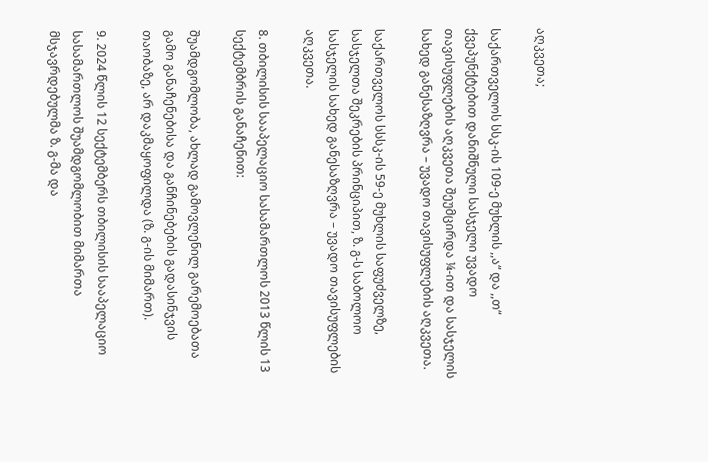აღკვეთა;

საქართველოს სსკ-ის 109-ე მუხლის ,,ა“ და ,,თ“ ქვეპუნქტებით დანიშნული სასჯელი უვადო თავისუფლების აღკვეთა შეუმცირდა ¼-ით და სასჯელის სახედ განესაზღვრა – უვადო თავისუფლების აღკვეთა.

საქართველოს სსსკ-ის 59-ე მუხლის საფუძველზე, სასჯელთა შეკრების პრინციპით, ზ. გ-ს საბოლოო სასჯელის სახედ განესაზღვრა – უვადო თავისუფლების აღკვეთა.

8. თბილისის სააპელაციო სასამართლოს 2013 წლის 13 სექტემბრის განაჩენით:

შუამდგომლობა, ახლად გამოვლენილ გარემოებათა გამო განაჩენებისა და განჩინებების გადასინჯვის თაობაზე, არ დაკმაყოფილდა (ზ. გ-ის მიმართ).

9. 2024 წლის 12 სექტემბერს თბილისის სააპელაციო სასამართლოს შუამდგომლობით მიმართა მსჯავრდებულმა ზ. გ-მა და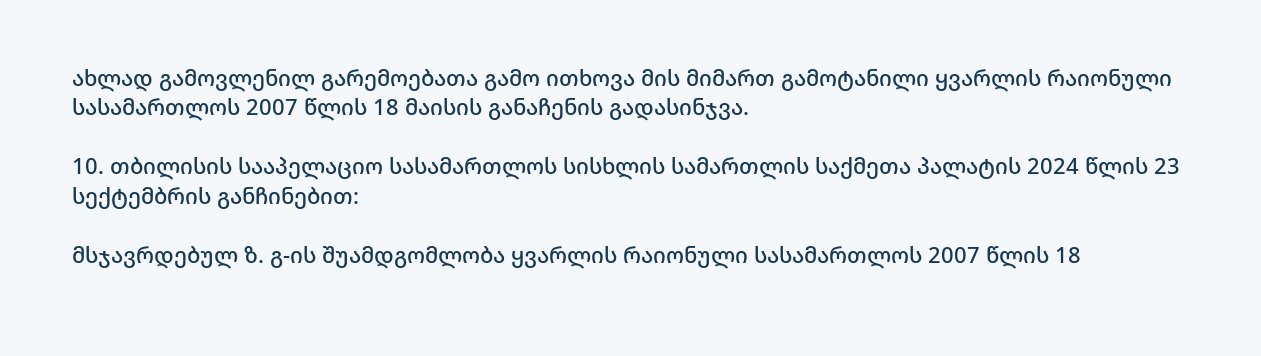ახლად გამოვლენილ გარემოებათა გამო ითხოვა მის მიმართ გამოტანილი ყვარლის რაიონული სასამართლოს 2007 წლის 18 მაისის განაჩენის გადასინჯვა.

10. თბილისის სააპელაციო სასამართლოს სისხლის სამართლის საქმეთა პალატის 2024 წლის 23 სექტემბრის განჩინებით:

მსჯავრდებულ ზ. გ-ის შუამდგომლობა ყვარლის რაიონული სასამართლოს 2007 წლის 18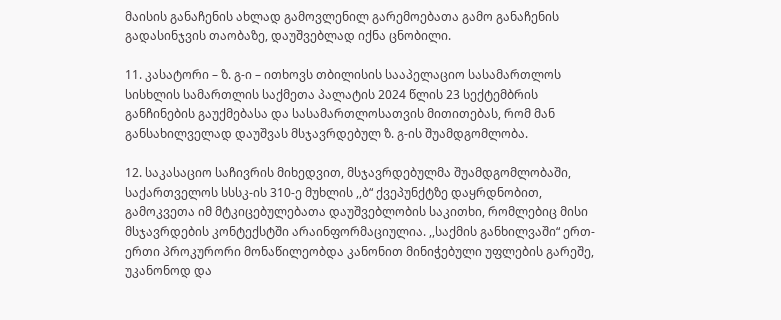მაისის განაჩენის ახლად გამოვლენილ გარემოებათა გამო განაჩენის გადასინჯვის თაობაზე, დაუშვებლად იქნა ცნობილი.

11. კასატორი – ზ. გ-ი – ითხოვს თბილისის სააპელაციო სასამართლოს სისხლის სამართლის საქმეთა პალატის 2024 წლის 23 სექტემბრის განჩინების გაუქმებასა და სასამართლოსათვის მითითებას, რომ მან განსახილველად დაუშვას მსჯავრდებულ ზ. გ-ის შუამდგომლობა.

12. საკასაციო საჩივრის მიხედვით, მსჯავრდებულმა შუამდგომლობაში, საქართველოს სსსკ-ის 310-ე მუხლის ,,ბ“ ქვეპუნქტზე დაყრდნობით, გამოკვეთა იმ მტკიცებულებათა დაუშვებლობის საკითხი, რომლებიც მისი მსჯავრდების კონტექსტში არაინფორმაციულია. ,,საქმის განხილვაში“ ერთ-ერთი პროკურორი მონაწილეობდა კანონით მინიჭებული უფლების გარეშე, უკანონოდ და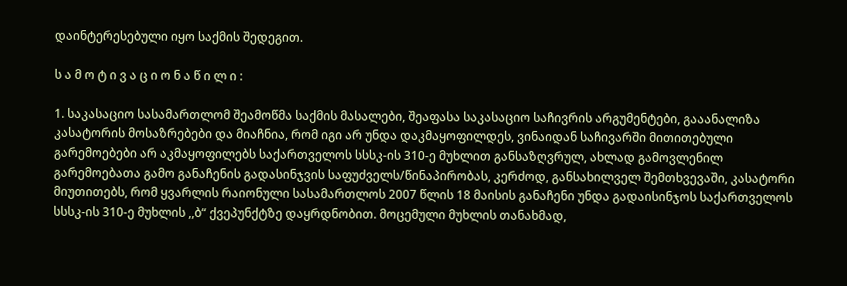დაინტერესებული იყო საქმის შედეგით.

ს ა მ ო ტ ი ვ ა ც ი ო ნ ა წ ი ლ ი :

1. საკასაციო სასამართლომ შეამოწმა საქმის მასალები, შეაფასა საკასაციო საჩივრის არგუმენტები, გააანალიზა კასატორის მოსაზრებები და მიაჩნია, რომ იგი არ უნდა დაკმაყოფილდეს, ვინაიდან საჩივარში მითითებული გარემოებები არ აკმაყოფილებს საქართველოს სსსკ-ის 310-ე მუხლით განსაზღვრულ, ახლად გამოვლენილ გარემოებათა გამო განაჩენის გადასინჯვის საფუძველს/წინაპირობას, კერძოდ, განსახილველ შემთხვევაში, კასატორი მიუთითებს, რომ ყვარლის რაიონული სასამართლოს 2007 წლის 18 მაისის განაჩენი უნდა გადაისინჯოს საქართველოს სსსკ-ის 310-ე მუხლის ,,ბ“ ქვეპუნქტზე დაყრდნობით. მოცემული მუხლის თანახმად,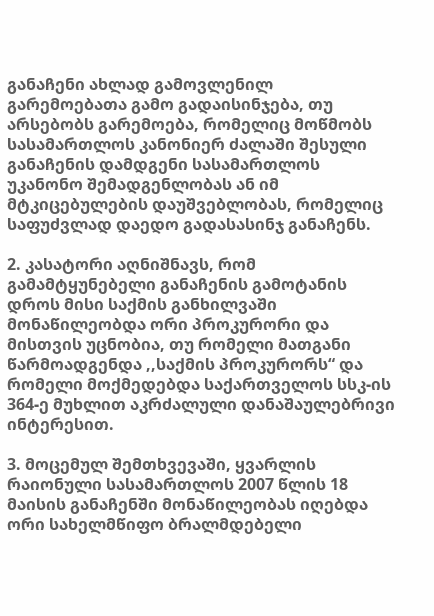განაჩენი ახლად გამოვლენილ გარემოებათა გამო გადაისინჯება, თუ არსებობს გარემოება, რომელიც მოწმობს სასამართლოს კანონიერ ძალაში შესული განაჩენის დამდგენი სასამართლოს უკანონო შემადგენლობას ან იმ მტკიცებულების დაუშვებლობას, რომელიც საფუძვლად დაედო გადასასინჯ განაჩენს.

2. კასატორი აღნიშნავს, რომ გამამტყუნებელი განაჩენის გამოტანის დროს მისი საქმის განხილვაში მონაწილეობდა ორი პროკურორი და მისთვის უცნობია, თუ რომელი მათგანი წარმოადგენდა ,,საქმის პროკურორს“ და რომელი მოქმედებდა საქართველოს სსკ-ის 364-ე მუხლით აკრძალული დანაშაულებრივი ინტერესით.

3. მოცემულ შემთხვევაში, ყვარლის რაიონული სასამართლოს 2007 წლის 18 მაისის განაჩენში მონაწილეობას იღებდა ორი სახელმწიფო ბრალმდებელი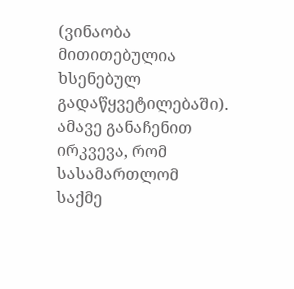(ვინაობა მითითებულია ხსენებულ გადაწყვეტილებაში). ამავე განაჩენით ირკვევა, რომ სასამართლომ საქმე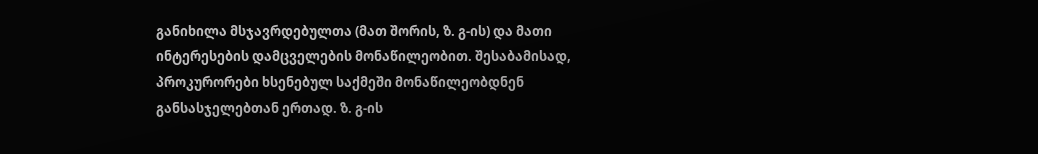განიხილა მსჯავრდებულთა (მათ შორის, ზ. გ-ის) და მათი ინტერესების დამცველების მონაწილეობით. შესაბამისად, პროკურორები ხსენებულ საქმეში მონაწილეობდნენ განსასჯელებთან ერთად. ზ. გ-ის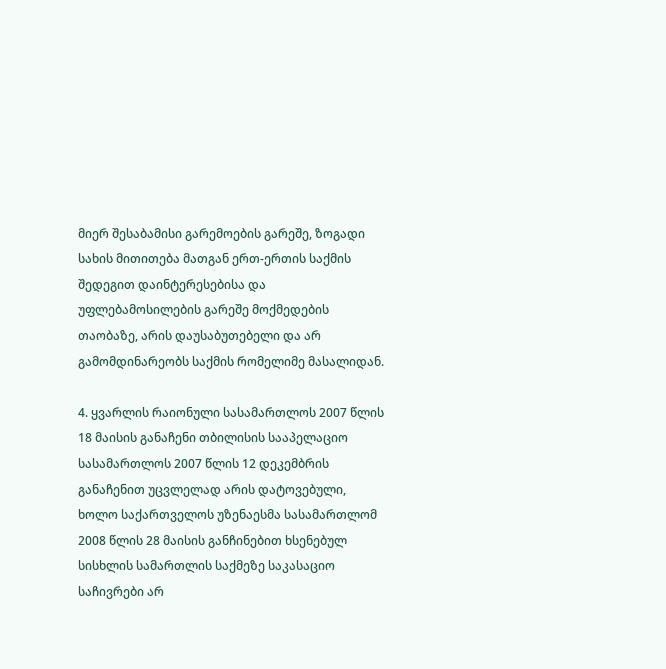მიერ შესაბამისი გარემოების გარეშე, ზოგადი სახის მითითება მათგან ერთ-ერთის საქმის შედეგით დაინტერესებისა და უფლებამოსილების გარეშე მოქმედების თაობაზე, არის დაუსაბუთებელი და არ გამომდინარეობს საქმის რომელიმე მასალიდან.

4. ყვარლის რაიონული სასამართლოს 2007 წლის 18 მაისის განაჩენი თბილისის სააპელაციო სასამართლოს 2007 წლის 12 დეკემბრის განაჩენით უცვლელად არის დატოვებული, ხოლო საქართველოს უზენაესმა სასამართლომ 2008 წლის 28 მაისის განჩინებით ხსენებულ სისხლის სამართლის საქმეზე საკასაციო საჩივრები არ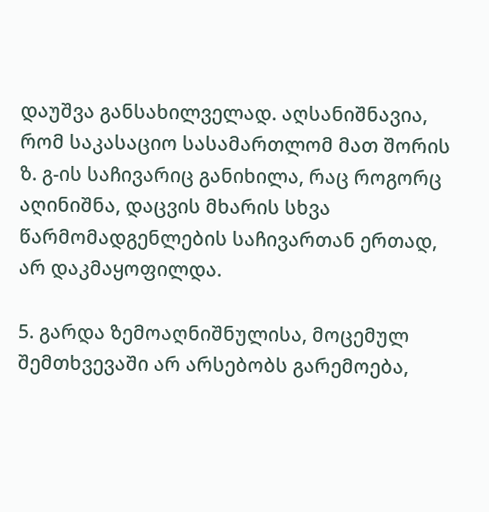დაუშვა განსახილველად. აღსანიშნავია, რომ საკასაციო სასამართლომ მათ შორის ზ. გ-ის საჩივარიც განიხილა, რაც როგორც აღინიშნა, დაცვის მხარის სხვა წარმომადგენლების საჩივართან ერთად, არ დაკმაყოფილდა.

5. გარდა ზემოაღნიშნულისა, მოცემულ შემთხვევაში არ არსებობს გარემოება,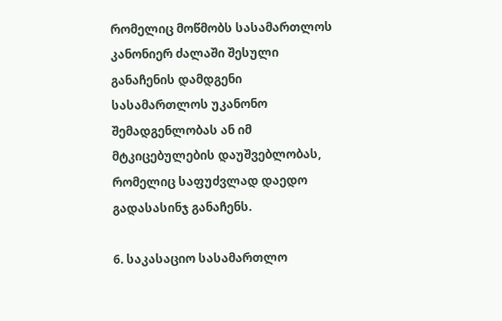რომელიც მოწმობს სასამართლოს კანონიერ ძალაში შესული განაჩენის დამდგენი სასამართლოს უკანონო შემადგენლობას ან იმ მტკიცებულების დაუშვებლობას, რომელიც საფუძვლად დაედო გადასასინჯ განაჩენს.

6. საკასაციო სასამართლო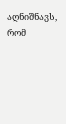აღნიშნავს, რომ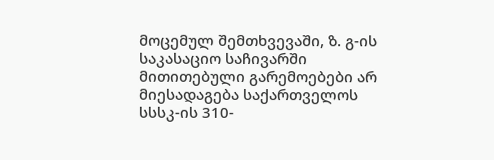მოცემულ შემთხვევაში, ზ. გ-ის საკასაციო საჩივარში მითითებული გარემოებები არ მიესადაგება საქართველოს სსსკ-ის 310-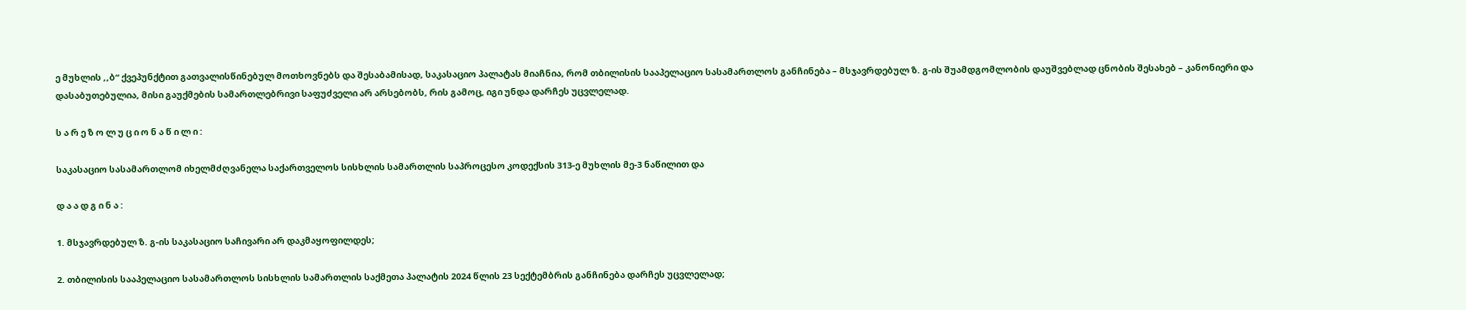ე მუხლის ,,ბ“ ქვეპუნქტით გათვალისწინებულ მოთხოვნებს და შესაბამისად, საკასაციო პალატას მიაჩნია, რომ თბილისის სააპელაციო სასამართლოს განჩინება – მსჯავრდებულ ზ. გ-ის შუამდგომლობის დაუშვებლად ცნობის შესახებ – კანონიერი და დასაბუთებულია, მისი გაუქმების სამართლებრივი საფუძველი არ არსებობს, რის გამოც, იგი უნდა დარჩეს უცვლელად.

ს ა რ ე ზ ო ლ უ ც ი ო ნ ა წ ი ლ ი :

საკასაციო სასამართლომ იხელმძღვანელა საქართველოს სისხლის სამართლის საპროცესო კოდექსის 313-ე მუხლის მე-3 ნაწილით და

დ ა ა დ გ ი ნ ა :

1. მსჯავრდებულ ზ. გ-ის საკასაციო საჩივარი არ დაკმაყოფილდეს;

2. თბილისის სააპელაციო სასამართლოს სისხლის სამართლის საქმეთა პალატის 2024 წლის 23 სექტემბრის განჩინება დარჩეს უცვლელად;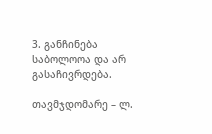3. განჩინება საბოლოოა და არ გასაჩივრდება.

თავმჯდომარე – ლ.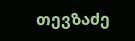თევზაძე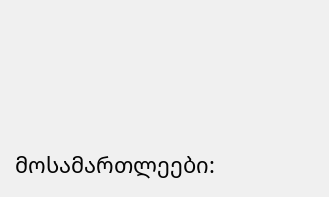მოსამართლეები: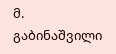მ. გაბინაშვილი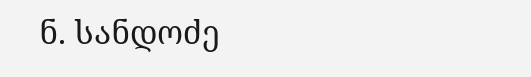ნ. სანდოძე